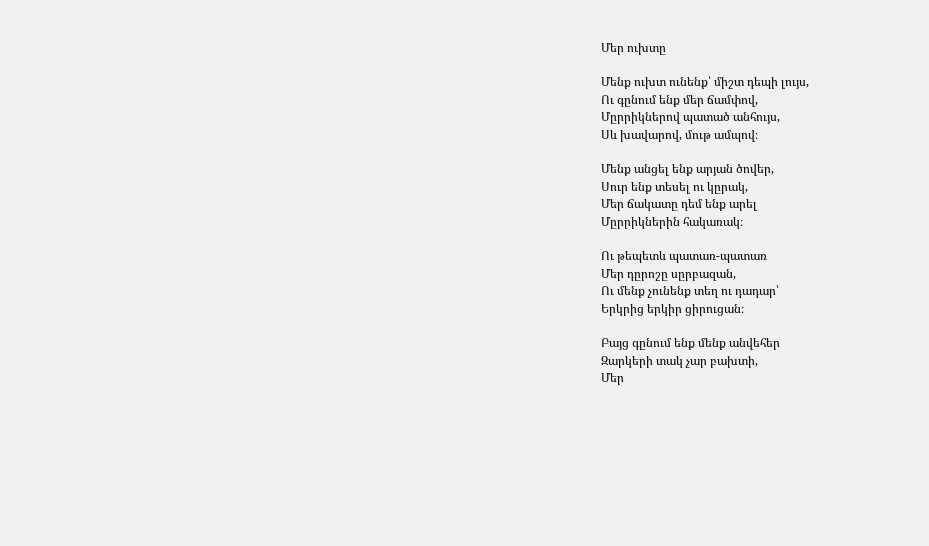Մեր ուխտը

Մենք ուխտ ունենք՝ միշտ դեպի լույս,
Ու գընում ենք մեր ճամփով,
Մըրրիկներով պատած անհույս,
Սև խավարով, մութ ամպով։

Մենք անցել ենք արյան ծովեր,
Սուր ենք տեսել ու կըրակ,
Մեր ճակատը դեմ ենք արել
Մըրրիկներին հակառակ։

Ու թեպետև պատառ-պատառ
Մեր դըրոշը սըրբազան,
Ու մենք չունենք տեղ ու դադար՝
Երկրից երկիր ցիրուցան։

Բայց գընում ենք մենք անվեհեր
Զարկերի տակ չար բախտի,
Մեր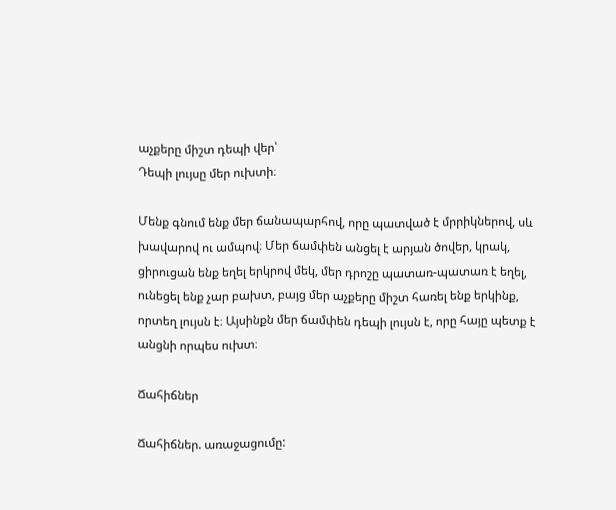աչքերը միշտ դեպի վեր՝
Դեպի լույսը մեր ուխտի։

Մենք գնում ենք մեր ճանապարհով, որը պատված է մրրիկներով, սև խավարով ու ամպով։ Մեր ճամփեն անցել է արյան ծովեր, կրակ, ցիրուցան ենք եղել երկրով մեկ, մեր դրոշը պատառ-պատառ է եղել, ունեցել ենք չար բախտ, բայց մեր աչքերը միշտ հառել ենք երկինք, որտեղ լույսն է։ Այսինքն մեր ճամփեն դեպի լույսն է, որը հայը պետք է անցնի որպես ուխտ։

Ճահիճներ

Ճահիճներ. առաջացումը: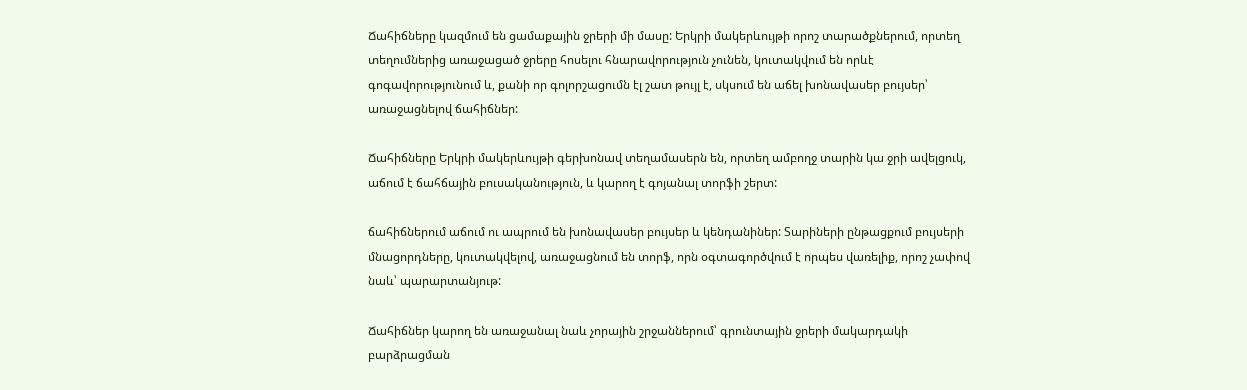Ճահիճները կազմում են ցամաքային ջրերի մի մասը: Երկրի մակերևույթի որոշ տարածքներում, որտեղ տեղումներից առաջացած ջրերը հոսելու հնարավորություն չունեն, կուտակվում են որևէ գոգավորությունում և, քանի որ գոլորշացումն էլ շատ թույլ է, սկսում են աճել խոնավասեր բույսեր՝ առաջացնելով ճահիճներ:

Ճահիճները Երկրի մակերևույթի գերխոնավ տեղամասերն են, որտեղ ամբողջ տարին կա ջրի ավելցուկ, աճում է ճահճային բուսականություն, և կարող է գոյանալ տորֆի շերտ:

ճահիճներում աճում ու ապրում են խոնավասեր բույսեր և կենդանիներ: Տարիների ընթացքում բույսերի մնացորդները, կուտակվելով, առաջացնում են տորֆ, որն օգտագործվում է որպես վառելիք, որոշ չափով նաև՝ պարարտանյութ:

Ճահիճներ կարող են առաջանալ նաև չորային շրջաններում՝ գրունտային ջրերի մակարդակի բարձրացման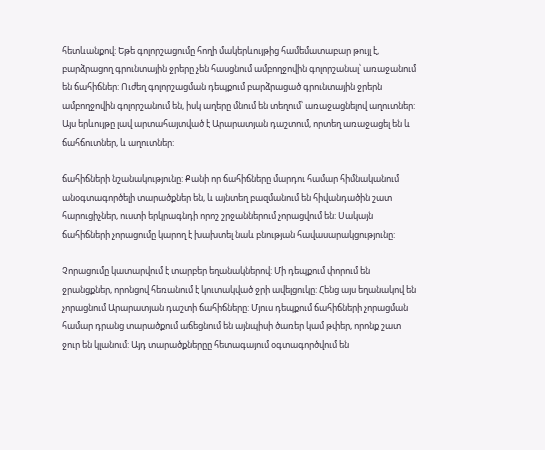հետևանքով: Եթե գոլորշացումը հողի մակերևույթից համեմատաբար թույլ է, բարձրացող գրունտային ջրերը չեն հասցնում ամբողջովին գոլորշանալ՝ առաջանում են ճահիճներ: Ուժեղ գոլորշացման դեպքում բարձրացած գրունտային ջրերն ամբողջովին գոլորշանում են, իսկ աղերը մնում են տեղում՝ առաջացնելով աղուտներ: Այս երևույթը լավ արտահայտված է Արարատյան դաշտում, որտեղ առաջացել են և ճահճուտներ, և աղուտներ:

ճահիճների նշանակությունը: Քանի որ ճահիճները մարդու համար հիմնականում անօգտագործելի տարածքներ են, և այնտեղ բազմանում են հիվանդածին շատ հարուցիչներ, ուստի երկրագնդի որոշ շրջաններում չորացվում են: Սակայն ճահիճների չորացումը կարող է խախտել նաև բնության հավասարակցությունը:

Չորացումը կատարվում է տարբեր եղանակներով: Մի դեպքում փորում են ջրանցքներ, որոնցով հեռանում է կուտակված ջրի ավելցուկը: Հենց այս եղանակով են չորացնում Արարատյան դաշտի ճահիճները: Մյուս դեպքում ճահիճների չորացման համար դրանց տարածքում աճեցնում են այնպիսի ծառեր կամ թփեր, որոնք շատ ջուր են կլանում: Այդ տարածքներըը հետագայում օգտագործվում են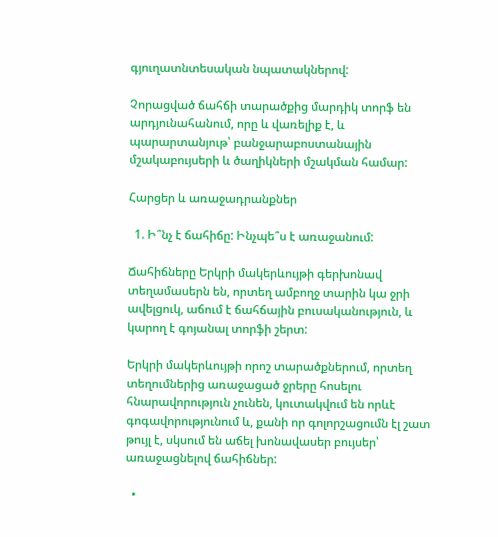գյուղատնտեսական նպատակներով:

Չորացված ճահճի տարածքից մարդիկ տորֆ են արդյունահանում, որը և վառելիք է, և պարարտանյութ՝ բանջարաբոստանային մշակաբույսերի և ծաղիկների մշակման համար:

Հարցեր և առաջադրանքներ

  1. Ի՞նչ է ճահիճը: Ինչպե՞ս է առաջանում:

Ճահիճները Երկրի մակերևույթի գերխոնավ տեղամասերն են, որտեղ ամբողջ տարին կա ջրի ավելցուկ, աճում է ճահճային բուսականություն, և կարող է գոյանալ տորֆի շերտ:

Երկրի մակերևույթի որոշ տարածքներում, որտեղ տեղումներից առաջացած ջրերը հոսելու հնարավորություն չունեն, կուտակվում են որևէ գոգավորությունում և, քանի որ գոլորշացումն էլ շատ թույլ է, սկսում են աճել խոնավասեր բույսեր՝ առաջացնելով ճահիճներ:

  •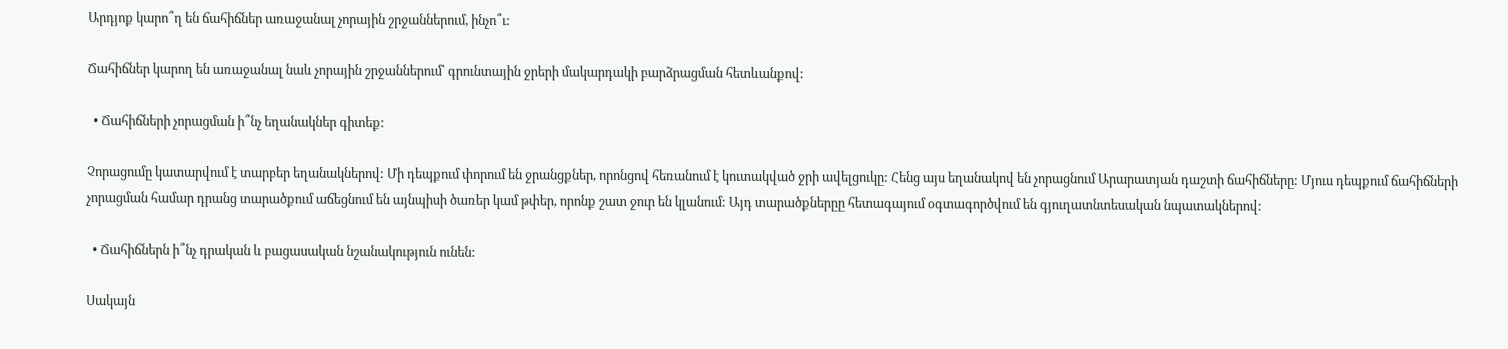Արդյոք կարո՞ղ են ճահիճներ առաջանալ չորային շրջաններում, ինչո՞ւ:

Ճահիճներ կարող են առաջանալ նաև չորային շրջաններում՝ գրունտային ջրերի մակարդակի բարձրացման հետևանքով:

  • Ճահիճների չորացման ի՞նչ եղանակներ գիտեք:

Չորացումը կատարվում է տարբեր եղանակներով: Մի դեպքում փորում են ջրանցքներ, որոնցով հեռանում է կուտակված ջրի ավելցուկը: Հենց այս եղանակով են չորացնում Արարատյան դաշտի ճահիճները: Մյուս դեպքում ճահիճների չորացման համար դրանց տարածքում աճեցնում են այնպիսի ծառեր կամ թփեր, որոնք շատ ջուր են կլանում: Այդ տարածքներըը հետագայում օգտագործվում են գյուղատնտեսական նպատակներով:

  • Ճահիճներն ի՞նչ դրական և բացասական նշանակություն ունեն:

Սակայն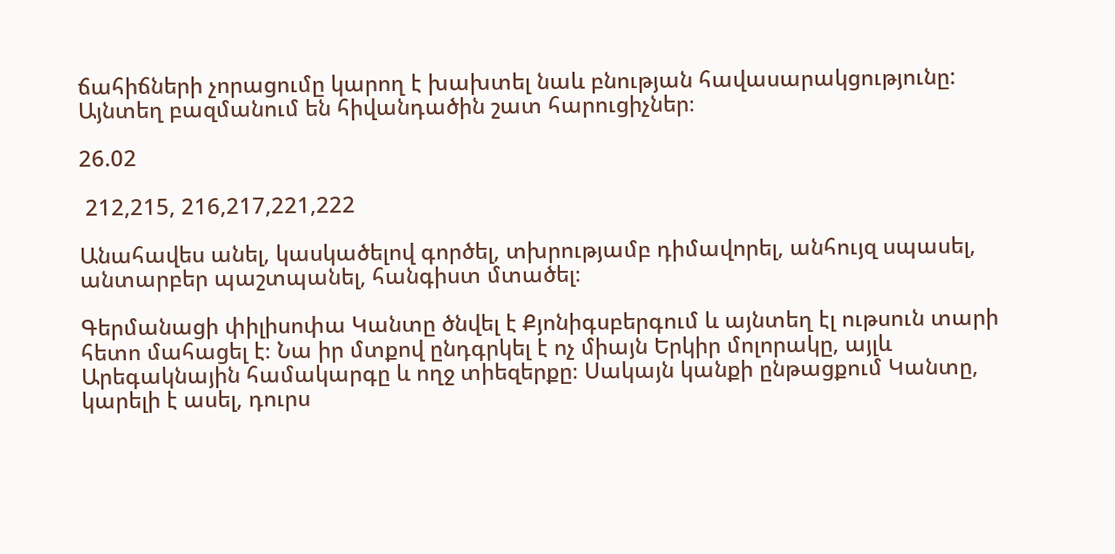ճահիճների չորացումը կարող է խախտել նաև բնության հավասարակցությունը: Այնտեղ բազմանում են հիվանդածին շատ հարուցիչներ։

26.02

 212,215, 216,217,221,222

Անահավես անել, կասկածելով գործել, տխրությամբ դիմավորել, անհույզ սպասել, անտարբեր պաշտպանել, հանգիստ մտածել։

Գերմանացի փիլիսոփա Կանտը ծնվել է Քյոնիգսբերգում և այնտեղ էլ ութսուն տարի հետո մահացել է։ Նա իր մտքով ընդգրկել է ոչ միայն Երկիր մոլորակը, այլև Արեգակնային համակարգը և ողջ տիեզերքը։ Սակայն կանքի ընթացքում Կանտը, կարելի է ասել, դուրս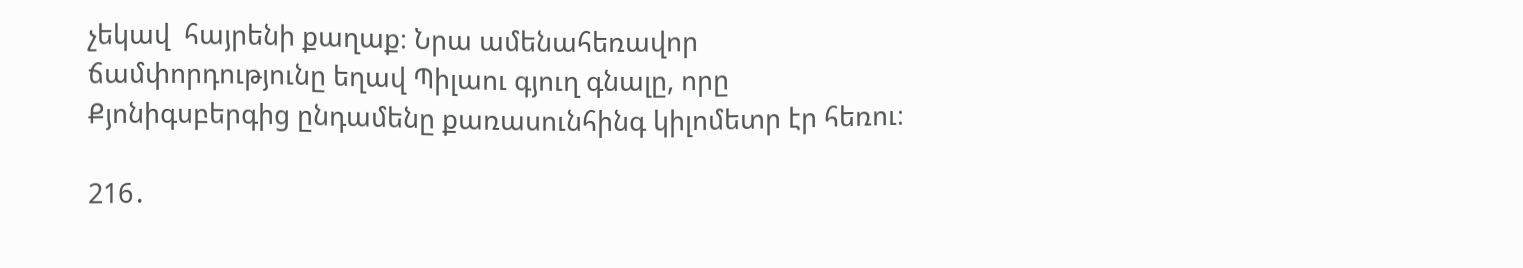չեկավ  հայրենի քաղաք։ Նրա ամենահեռավոր ճամփորդությունը եղավ Պիլաու գյուղ գնալը, որը Քյոնիգսբերգից ընդամենը քառասունհինգ կիլոմետր էր հեռու։

216․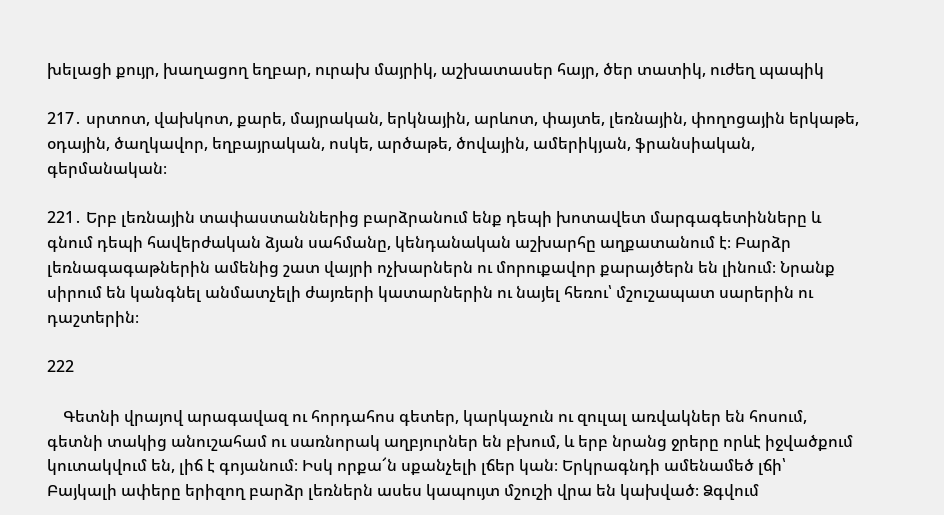խելացի քույր, խաղացող եղբար, ուրախ մայրիկ, աշխատասեր հայր, ծեր տատիկ, ուժեղ պապիկ

217․ սրտոտ, վախկոտ, քարե, մայրական, երկնային, արևոտ, փայտե, լեռնային, փողոցային երկաթե, օդային, ծաղկավոր, եղբայրական, ոսկե, արծաթե, ծովային, ամերիկյան, ֆրանսիական, գերմանական։

221․ Երբ լեռնային տափաստաններից բարձրանում ենք դեպի խոտավետ մարգագետինները և գնում դեպի հավերժական ձյան սահմանը, կենդանական աշխարհը աղքատանում է։ Բարձր լեռնագագաթներին ամենից շատ վայրի ոչխարներն ու մորուքավոր քարայծերն են լինում։ Նրանք սիրում են կանգնել անմատչելի ժայռերի կատարներին ու նայել հեռու՝ մշուշապատ սարերին ու դաշտերին։

222

    Գետնի վրայով արագավազ ու հորդահոս գետեր, կարկաչուն ու զուլալ առվակներ են հոսում, գետնի տակից անուշահամ ու սառնորակ աղբյուրներ են բխում, և երբ նրանց ջրերը որևէ իջվածքում կուտակվում են, լիճ է գոյանում։ Իսկ որքա՜ն սքանչելի լճեր կան։ Երկրագնդի ամենամեծ լճի՝  Բայկալի ափերը երիզող բարձր լեռներն ասես կապույտ մշուշի վրա են կախված։ Ձգվում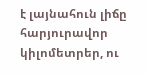է լայնահուն լիճը հարյուրավոր կիլոմետրեր, ու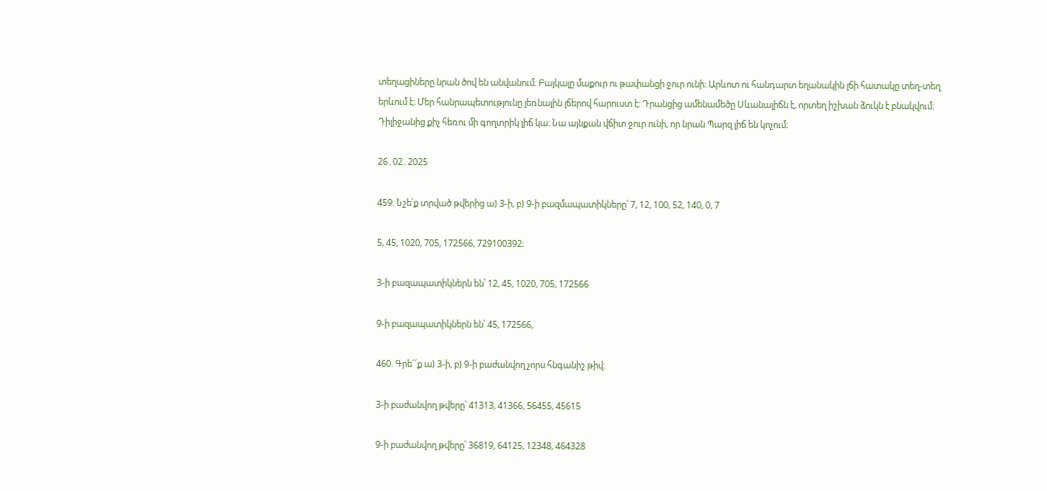տեղացիները նրան ծով են անվանում։ Բայկալը մաքուր ու թափանցի ջուր ունի։ Արևոտ ու հանդարտ եղանակին լճի հատակը տեղ-տեղ երևում է։ Մեր հանրապետությունը լեռնային լճերով հարուստ է։ Դրանցից ամենամեծը Սևանալիճն է, որտեղ իշխան ձուկն է բնակվում։ Դիլիջանից քիչ հեռու մի գողտրիկ լիճ կա։ Նա այնքան վճիտ ջուր ունի, որ նրան Պարզ լիճ են կոչում։

26․02․2025

459. Նշե՛ք տրված թվերից ա) 3-ի, բ) 9-ի բազմապատիկները՝ 7, 12, 100, 52, 140, 0, 7

5, 45, 1020, 705, 172566, 729100392։

3-ի բազապատիկներն են՝ 12, 45, 1020, 705, 172566

9-ի բազապատիկներն են՝ 45, 172566,

460. Գրե´՛ք ա) 3-ի, բ) 9-ի բաժանվող չորս հնգանիշ թիվ։

3-ի բաժանվող թվերը՝ 41313, 41366, 56455, 45615

9-ի բաժանվող թվերը՝ 36819, 64125, 12348, 464328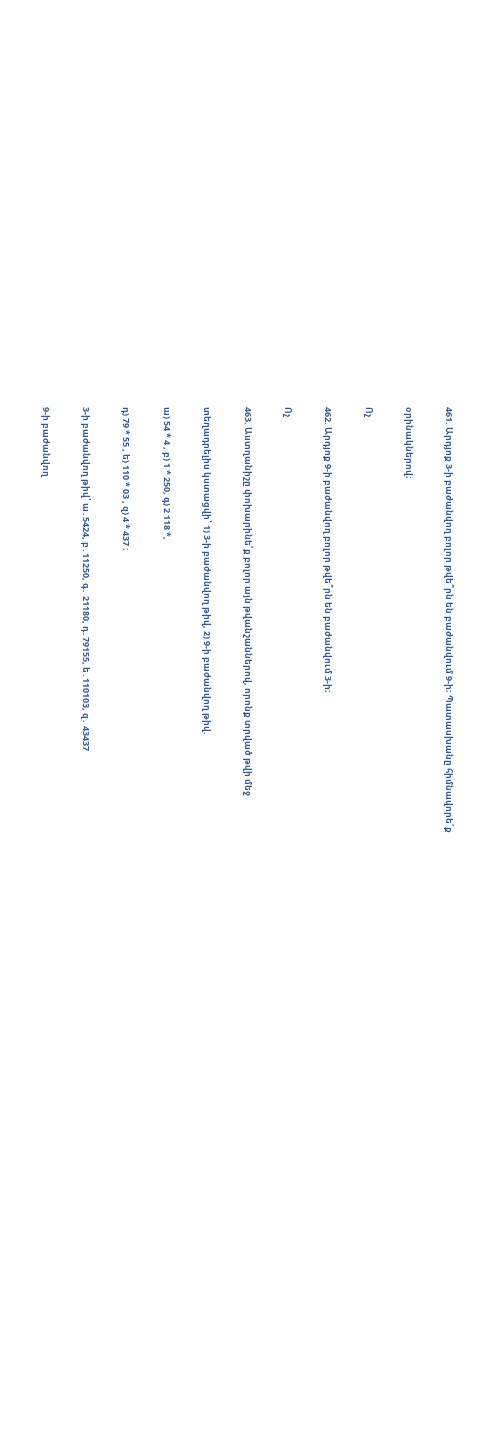461. Արդյոք 3-ի բաժանվող բոլոր թվե՞րն են բաժանվում 9-ի։ Պատասխանը հիմնավորե՛ք

օրինակներով։

Ոչ

462. Արդյոք 9-ի բաժանվող բոլոր թվե՞րն են բաժանվում 3-ի։

Ոչ

463. Աստղանիշը փոխարինե՛ք բոլոր այն թվանշաններով, որոնք տրված թվի մեջ

տեղադրելիս կստացվի՝ 1) 3-ի բաժանվող թիվ, 2) 9-ի բաժանվող թիվ.

ա) 54 * 4 , բ) 1 * 250, գ) 2 118 *,

դ) 79 * 55 , ե) 110 * 03 , զ) 4 * 437 ։

3-ի բաժանվող թիվ՝ ա․5424, բ․11250, գ․ 21180, դ․79155, ե․110103, զ․ 43437

9-ի բաժանվող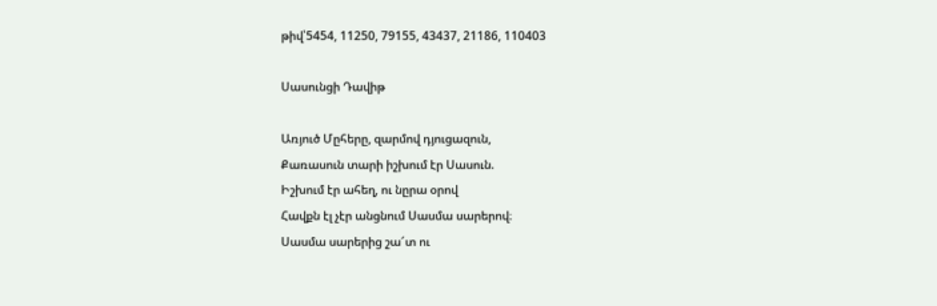թիվ՝5454, 11250, 79155, 43437, 21186, 110403

Սասունցի Դավիթ

Առյուծ Մըհերը, զարմով դյուցազուն,
Քառասուն տարի իշխում էր Սասուն.
Իշխում էր ահեղ, ու նըրա օրով
Հավքն էլ չէր անցնում Սասմա սարերով։
Սասմա սարերից շա՜տ ու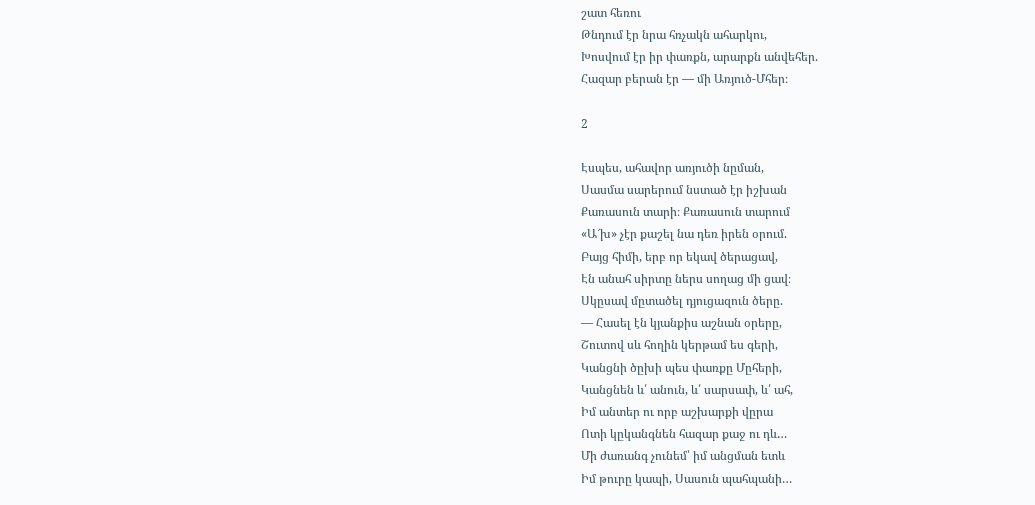շատ հեռու
Թնդում էր նրա հռչակն ահարկու,
Խոսվում էր իր փառքն, արարքն անվեհեր.
Հազար բերան էր — մի Առյուծ-Մհեր։

2

Էսպես, ահավոր առյուծի նըման,
Սասմա սարերում նստած էր իշխան
Քառասուն տարի։ Քառասուն տարում
«Ա՜խ» չէր քաշել նա դեռ իրեն օրում.
Բայց հիմի, երբ որ եկավ ծերացավ,
Էն անահ սիրտը ներս սողաց մի ցավ։
Սկըսավ մըտածել դյուցազուն ծերը.
— Հասել էն կյանքիս աշնան օրերը,
Շուտով սև հողին կերթամ ես գերի,
Կանցնի ծըխի պես փառքը Մըհերի,
Կանցնեն և՛ անուն, և՛ սարսափ, և՛ ահ,
Իմ անտեր ու որբ աշխարքի վըրա
Ոտի կըկանգնեն հազար քաջ ու դև…
Մի ժառանգ չունեմ՝ իմ անցման ետև
Իմ թուրը կապի, Սասուն պահպանի…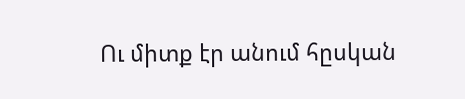Ու միտք էր անում հըսկան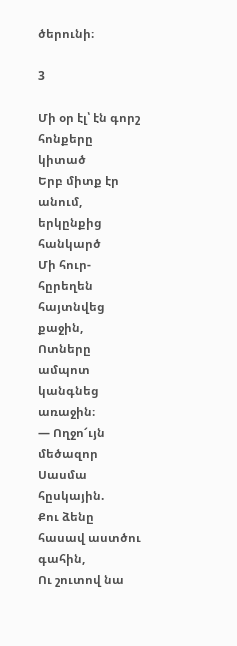ծերունի։

3

Մի օր էլ՝ էն գորշ հոնքերը կիտած
Երբ միտք էր անում, երկընքից հանկարծ
Մի հուր-հըրեղեն հայտնվեց քաջին,
Ոտները ամպոտ կանգնեց առաջին։
— Ողջո՜ւյն մեծազոր Սասմա հըսկային.
Քու ձենը հասավ աստծու գահին,
Ու շուտով նա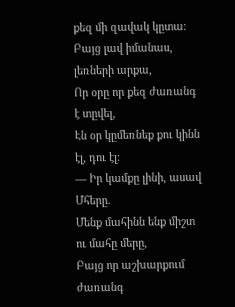քեզ մի զավակ կըտա։
Բայց լավ իմանաս, լեռների արքա,
Որ օրը որ քեզ ժառանգ է տըվել,
Էն օր կըմեռնեք քու կինն էլ, դու էլ։
— Իր կամքը լինի, ասավ Մհերը.
Մենք մահինն ենք միշտ ու մահը մերը,
Բայց որ աշխարքում ժառանգ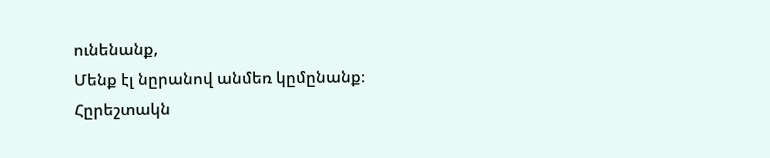ունենանք,
Մենք էլ նըրանով անմեռ կըմընանք։
Հըրեշտակն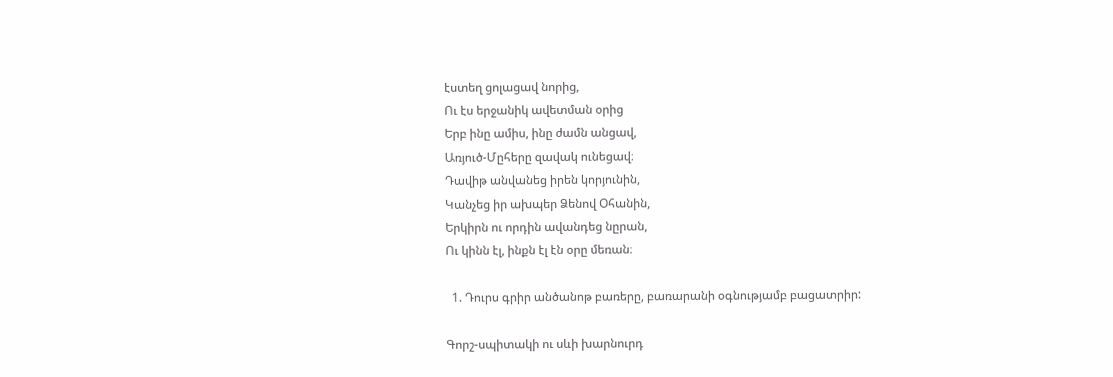էստեղ ցոլացավ նորից,
Ու էս երջանիկ ավետման օրից
Երբ ինը ամիս, ինը ժամն անցավ,
Առյուծ-Մըհերը զավակ ունեցավ։
Դավիթ անվանեց իրեն կորյունին,
Կանչեց իր ախպեր Ձենով Օհանին,
Երկիրն ու որդին ավանդեց նըրան,
Ու կինն էլ, ինքն էլ էն օրը մեռան։

  1. Դուրս գրիր անծանոթ բառերը, բառարանի օգնությամբ բացատրիր:

Գորշ-սպիտակի ու սևի խարնուրդ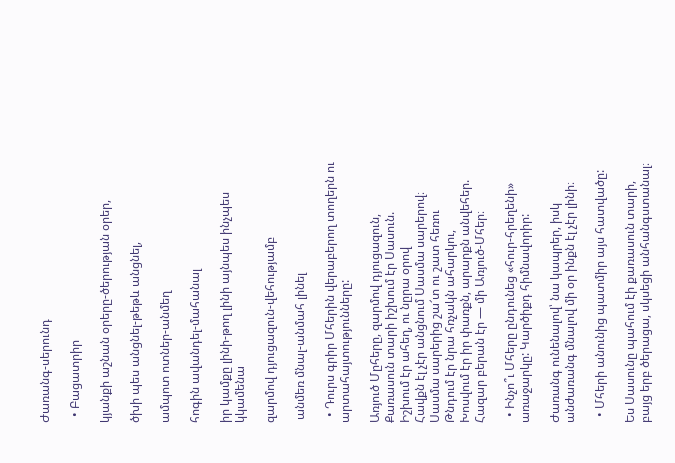Ժառանգ-սերունդ

  • Բացատրիր

կյանքի աշնան օրերը-ծերության օրեր,

ծխի պես անցնել-թեթև անցնել,

ամպոտ ոտներ-անմեղ

հոգին ավանդել-մահանալ

իր կամքը լինի-թող լինի այնպես ինչպես կկամենա

զարմով դյուցազուն-վեհությամբ

 անմեռ մնալ-անմահ լինել

  • Դուրս գրիր Մհերին վերաբերող տողերն ու արտահայտությունները:

Առյուծ Մըհերը, զարմով դյուցազուն,
Քառասուն տարի իշխում էր Սասուն.
Իշխում էր ահեղ, ու նըրա օրով
Հավքն էլ չէր անցնում Սասմա սարերով։
Սասմա սարերից շա՜տ ու շատ հեռու
Թնդում էր նրա հռչակն ահարկու,
Խոսվում էր իր փառքն, արարքն անվեհեր.
Հազար բերան էր — մի Առյուծ-Մհեր։

  • Ինչո՞ւ Մհերը ընդունեց «հուր-հրեղենի» առաջարկը: Կարծիքդ հիմնավորիր:

Ժառանգ ունենալով՝ նա կապրեր, իսկ անժառանգ մնալով մի օր ինքն էլ չէր լինի։

  • Մհերի անունից պատմիր այս հատվածը:

Ես Սասունը պահում էի քառասուն տարի, բայց երբ ծերացա, սկսեցի անհանգստանալ։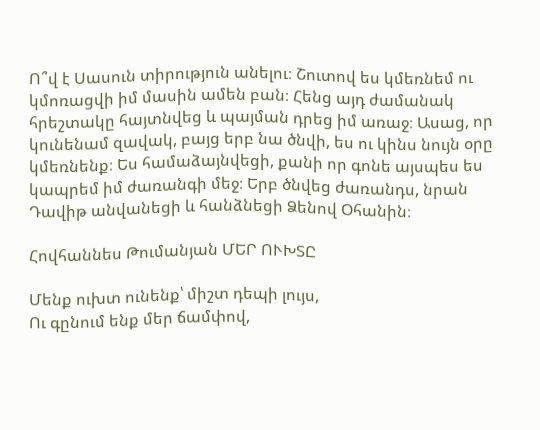Ո՞վ է Սասուն տիրություն անելու։ Շուտով ես կմեռնեմ ու կմոռացվի իմ մասին ամեն բան։ Հենց այդ ժամանակ հրեշտակը հայտնվեց և պայման դրեց իմ առաջ։ Ասաց, որ կունենամ զավակ, բայց երբ նա ծնվի, ես ու կինս նույն օրը կմեռնենք։ Ես համաձայնվեցի, քանի որ գոնե այսպես ես կապրեմ իմ ժառանգի մեջ։ Երբ ծնվեց ժառանդս, նրան Դավիթ անվանեցի և հանձնեցի Ձենով Օհանին։

Հովհաննես Թումանյան ՄԵՐ ՈՒԽՏԸ

Մենք ուխտ ունենք՝ միշտ դեպի լույս,
Ու գընում ենք մեր ճամփով,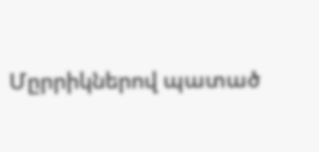Մըրրիկներով պատած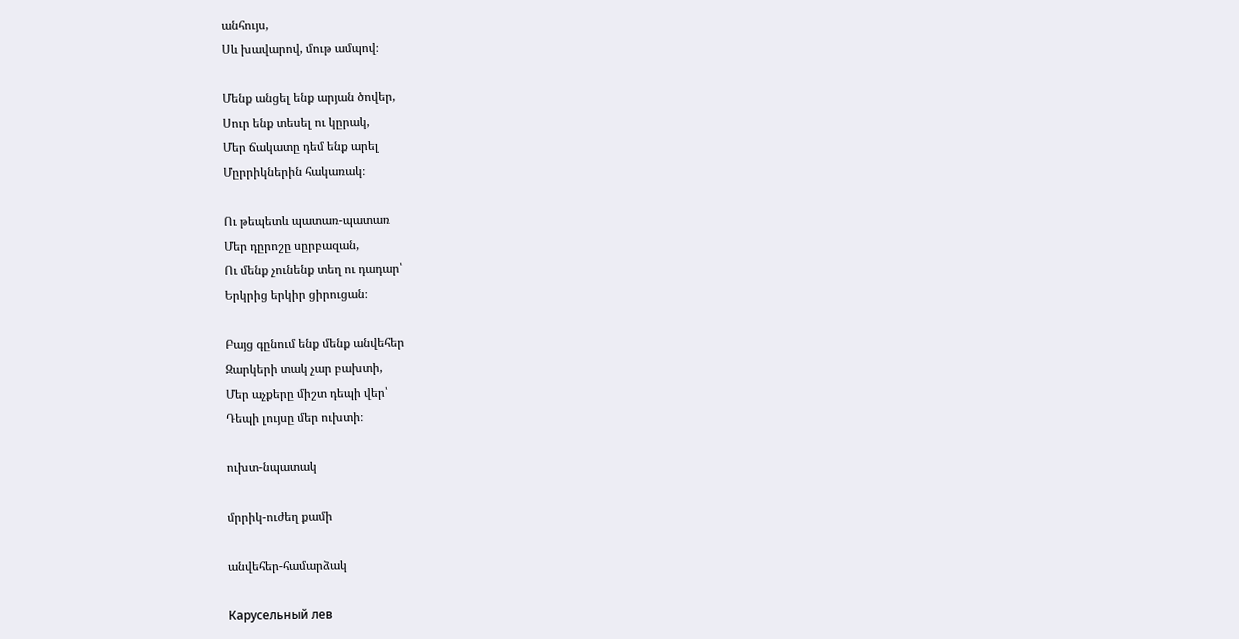անհույս,
Սև խավարով, մութ ամպով։

Մենք անցել ենք արյան ծովեր,
Սուր ենք տեսել ու կըրակ,
Մեր ճակատը դեմ ենք արել
Մըրրիկներին հակառակ։

Ու թեպետև պատառ-պատառ
Մեր դըրոշը սըրբազան,
Ու մենք չունենք տեղ ու դադար՝
Երկրից երկիր ցիրուցան։

Բայց գընում ենք մենք անվեհեր
Զարկերի տակ չար բախտի,
Մեր աչքերը միշտ դեպի վեր՝
Դեպի լույսը մեր ուխտի։

ուխտ-նպատակ

մրրիկ-ուժեղ քամի

անվեհեր-համարձակ

Карусельный лев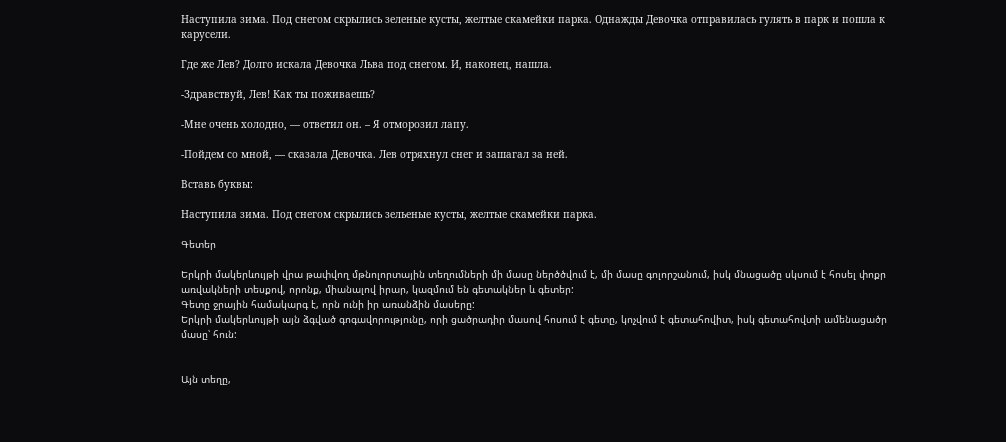Наступила зима. Под снегом скрылись зеленые кусты, желтые скамейки парка. Однажды Девочка отправилась гулять в парк и пошла к карусели.

Где же Лев? Долго искала Девочка Льва под снегом. И, наконец, нашла.

-Здравствуй, Лев! Как ты поживаешь?

-Мне очень холодно, — ответил он. – Я отморозил лапу.

-Пойдем со мной, — сказала Девочка. Лев отряхнул снег и зашагал за ней.

Вставь буквы:

Наступила зима. Под снегом скрылись зельеные кусты, желтые скамейки парка.

Գետեր

Երկրի մակերևույթի վրա թափվող մթնոլորտային տեղումների մի մասը ներծծվում է, մի մասը գոլորշանում, իսկ մնացածը սկսում է հոսել փոքր առվակների տեսքով, որոնք, միանալով իրար, կազմում են գետակներ և գետեր:
Գետը ջրային համակարգ է, որն ունի իր առանձին մասերը:
Երկրի մակերևույթի այն ձգված գոգավորությունը, որի ցածրադիր մասով հոսում է գետը, կոչվում է գետահովիտ, իսկ գետահովտի ամենացածր մասը՝ հուն:


Այն տեղը,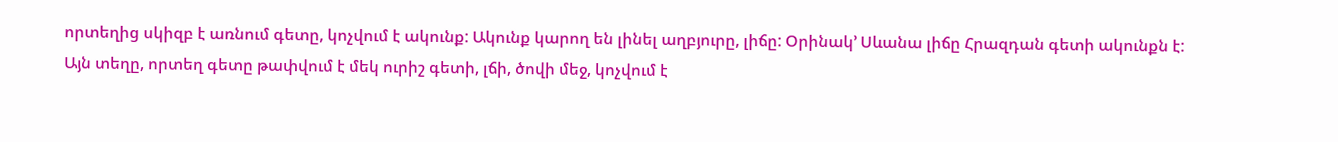որտեղից սկիզբ է առնում գետը, կոչվում է ակունք: Ակունք կարող են լինել աղբյուրը, լիճը: Օրինակ’ Սևանա լիճը Հրազդան գետի ակունքն է:
Այն տեղը, որտեղ գետը թափվում է մեկ ուրիշ գետի, լճի, ծովի մեջ, կոչվում է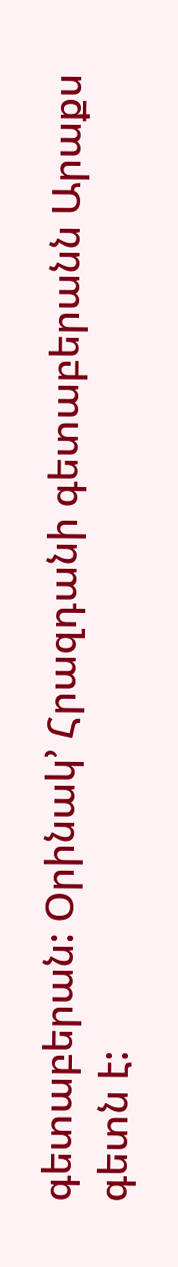գետաբերան: Օրինակ’ Հրազդանի գետաբերանն Արաքս գետն է: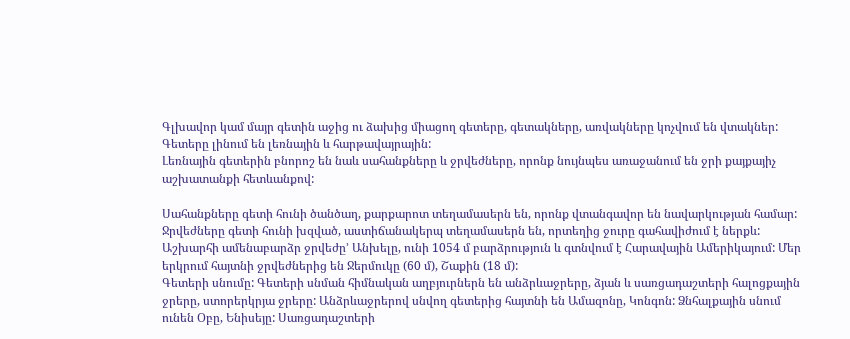Գլխավոր կամ մայր գետին աջից ու ձախից միացող գետերը, գետակները, առվակները կոչվում են վտակներ:
Գետերը լինում են լեռնային և հարթավայրային:
Լեռնային գետերին բնորոշ են նաև սահանքները և ջրվեժները, որոնք նույնպես առաջանում են ջրի քայքայիչ աշխատանքի հետևանքով:

Սահանքները գետի հունի ծանծաղ, քարքարոտ տեղամասերն են, որոնք վտանգավոր են նավարկության համար:
Ջրվեժները գետի հունի խզված, աստիճանակերպ տեղամասերն են, որտեղից ջուրը գահավիժում է ներքև: Աշխարհի ամենաբարձր ջրվեժը’ Անխելը, ունի 1054 մ բարձրություն և գտնվում է Հարավային Ամերիկայում: Մեր երկրում հայտնի ջրվեժներից են Ջերմուկը (60 մ), Շաքին (18 մ):
Գետերի սնումը: Գետերի սնման հիմնական աղբյուրներն են անձրևաջրերը, ձյան և սառցադաշտերի հալոցքային ջրերը, ստորերկրյա ջրերը: Անձրևաջրերով սնվող գետերից հայտնի են Ամազոնը, Կոնգոն: Ձնհալքային սնում ունեն Օբը, Ենիսեյը: Սառցադաշտերի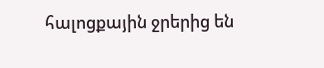հալոցքային ջրերից են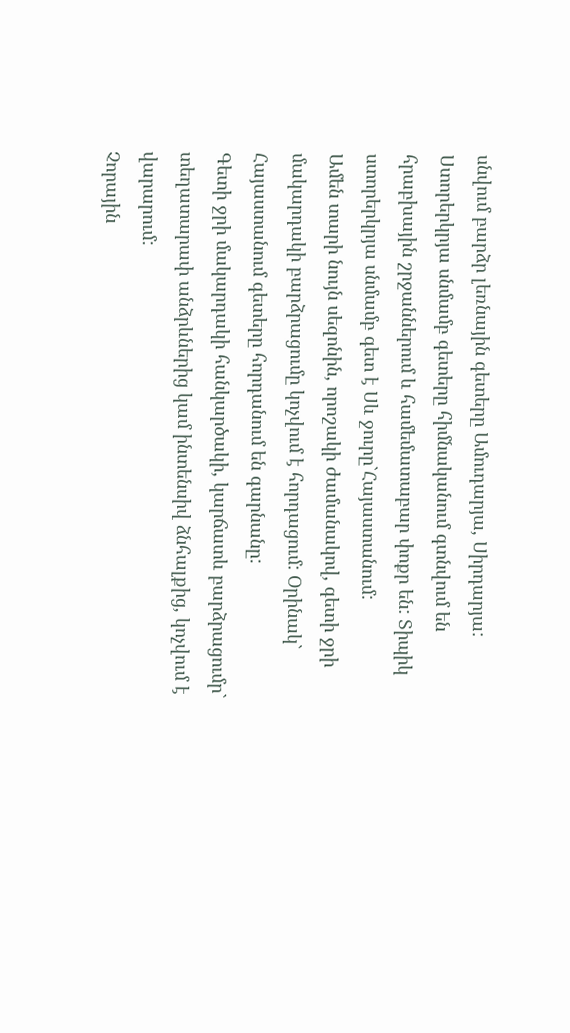սնվում բարձր լեռնային գետերը Ամուդարյա, Սիրդարյա: Ստորերկրյա սնմամբ գետերը հիմնականում գտնվում են հրաբխային շրջաններում և համեմատաբար փոքր են: Տիպիկ ստորերկրյա սնմամբ գետ է Սև ջուրը`Հայաստանում:
Ամեն տարի նույն սեզոնին, որոշակի ժամանակով, գետի ջրի մակարդակի բարձրացումը կոչվում է հորդացում: Օրինակ` Հայաստանում գետերը հորդանում են գարնանը:
Գետի ջրի մակարդակի հանկարծակի, կարճատև բարձրացումր` տեղատարափ անձրևներից կամ ինտենսիվ ձնհալքից, կոչվում է վարարում:
Չորային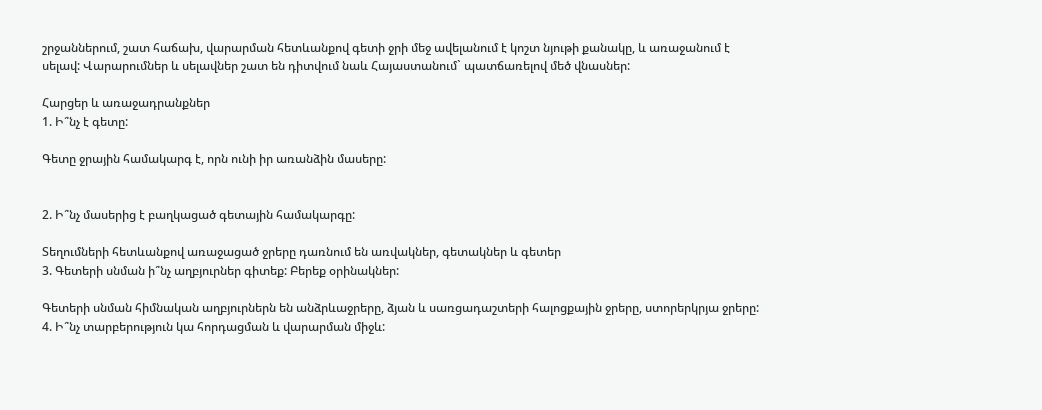շրջաններում, շատ հաճախ, վարարման հետևանքով գետի ջրի մեջ ավելանում է կոշտ նյութի քանակը, և առաջանում է սելավ: Վարարումներ և սելավներ շատ են դիտվում նաև Հայաստանում` պատճառելով մեծ վնասներ:

Հարցեր և առաջադրանքներ
1. Ի՞նչ է գետը:

Գետը ջրային համակարգ է, որն ունի իր առանձին մասերը:


2. Ի՞նչ մասերից է բաղկացած գետային համակարգը:

Տեղումների հետևանքով առաջացած ջրերը դառնում են առվակներ, գետակներ և գետեր
3. Գետերի սնման ի՞նչ աղբյուրներ գիտեք: Բերեք օրինակներ:

Գետերի սնման հիմնական աղբյուրներն են անձրևաջրերը, ձյան և սառցադաշտերի հալոցքային ջրերը, ստորերկրյա ջրերը:
4. Ի՞նչ տարբերություն կա հորդացման և վարարման միջև: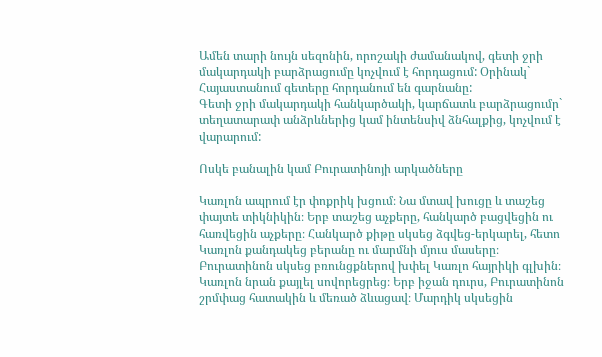Ամեն տարի նույն սեզոնին, որոշակի ժամանակով, գետի ջրի մակարդակի բարձրացումը կոչվում է հորդացում: Օրինակ` Հայաստանում գետերը հորդանում են գարնանը:
Գետի ջրի մակարդակի հանկարծակի, կարճատև բարձրացումր` տեղատարափ անձրևներից կամ ինտենսիվ ձնհալքից, կոչվում է վարարում:

Ոսկե բանալին կամ Բուրատինոյի արկածները

Կառլոն ապրում էր փոքրիկ խցում։ Նա մտավ խուցը և տաշեց փայտե տիկնիկին։ Երբ տաշեց աչքերը, հանկարծ բացվեցին ու հառվեցին աչքերը։ Հանկարծ քիթը սկսեց ձգվեց-երկարել, հետո Կառլոն քանդակեց բերանը ու մարմնի մյուս մասերը։ Բուրատինոն սկսեց բռունցքներով խփել Կառլո հայրիկի գլխին։ Կառլոն նրան քայլել սովորեցրեց։ Երբ իջան դուրս, Բուրատինոն շրմփաց հատակին և մեռած ձևացավ։ Մարդիկ սկսեցին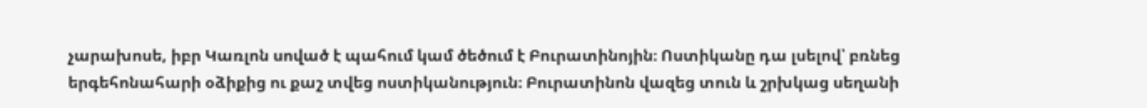չարախոսե, իբր Կառլոն սոված է պահում կամ ծեծում է Բուրատինոյին։ Ոստիկանը դա լսելով՝ բռնեց երգեհոնահարի օձիքից ու քաշ տվեց ոստիկանություն։ Բուրատինոն վազեց տուն և շրխկաց սեղանի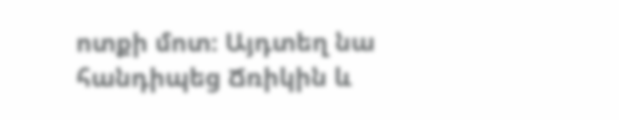ոտքի մոտ։ Այդտեղ նա հանդիպեց Ճռիկին և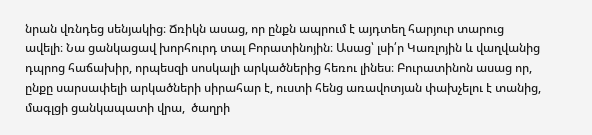նրան վռնդեց սենյակից։ Ճռիկն ասաց, որ ընքն ապրում է այդտեղ հարյուր տարուց ավելի։ Նա ցանկացավ խորհուրդ տալ Բորատինոյին։ Ասաց՝ լսի՛ր Կառլոյին և վաղվանից դպրոց հաճախիր, որպեսզի սոսկալի արկածներից հեռու լինես։ Բուրատինոն ասաց որ, ընքը սարսափելի արկածների սիրահար է, ուստի հենց առավոտյան փախչելու է տանից, մագլցի ցանկապատի վրա,  ծաղրի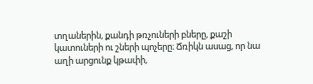տղաներին, քանդի թռչուների բները, քաշի կատուների ու շների պոչերը։ Ճռիկն ասաց, որ նա աղի արցունք կթափի,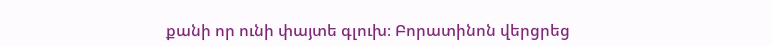քանի որ ունի փայտե գլուխ։ Բորատինոն վերցրեց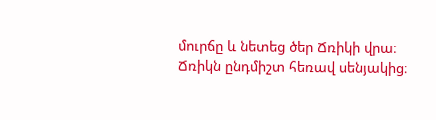մուրճը և նետեց ծեր Ճռիկի վրա։ Ճռիկն ընդմիշտ հեռավ սենյակից։